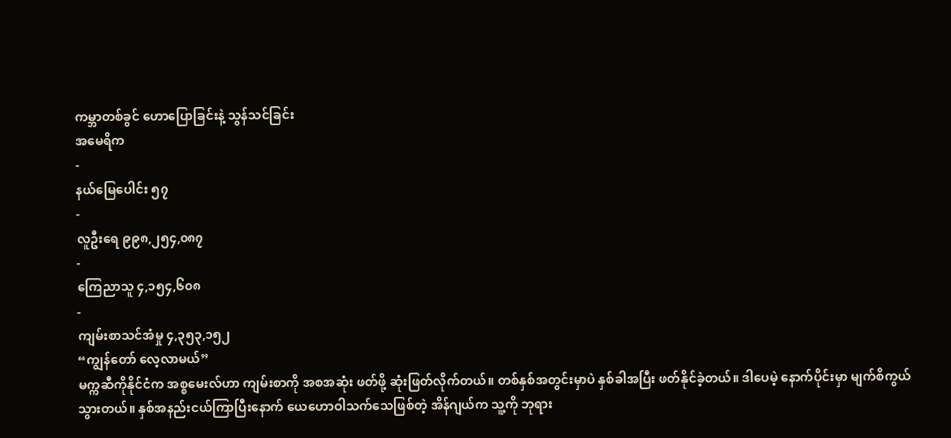ကမ္ဘာတစ်ခွင် ဟောပြောခြင်းနဲ့ သွန်သင်ခြင်း
အမေရိက
-
နယ်မြေပေါင်း ၅၇
-
လူဦးရေ ၉၉၈,၂၅၄,၀၈၇
-
ကြေညာသူ ၄,၁၅၄,၆၀၈
-
ကျမ်းစာသင်အံမှု ၄,၃၅၃,၁၅၂
“ကျွန်တော် လေ့လာမယ်”
မက္ကဆီကိုနိုင်ငံက အစ္စမေးလ်ဟာ ကျမ်းစာကို အစအဆုံး ဖတ်ဖို့ ဆုံးဖြတ်လိုက်တယ်။ တစ်နှစ်အတွင်းမှာပဲ နှစ်ခါအပြီး ဖတ်နိုင်ခဲ့တယ်။ ဒါပေမဲ့ နောက်ပိုင်းမှာ မျက်စိကွယ်သွားတယ်။ နှစ်အနည်းငယ်ကြာပြီးနောက် ယေဟောဝါသက်သေဖြစ်တဲ့ အိန်ဂျယ်က သူ့ကို ဘုရား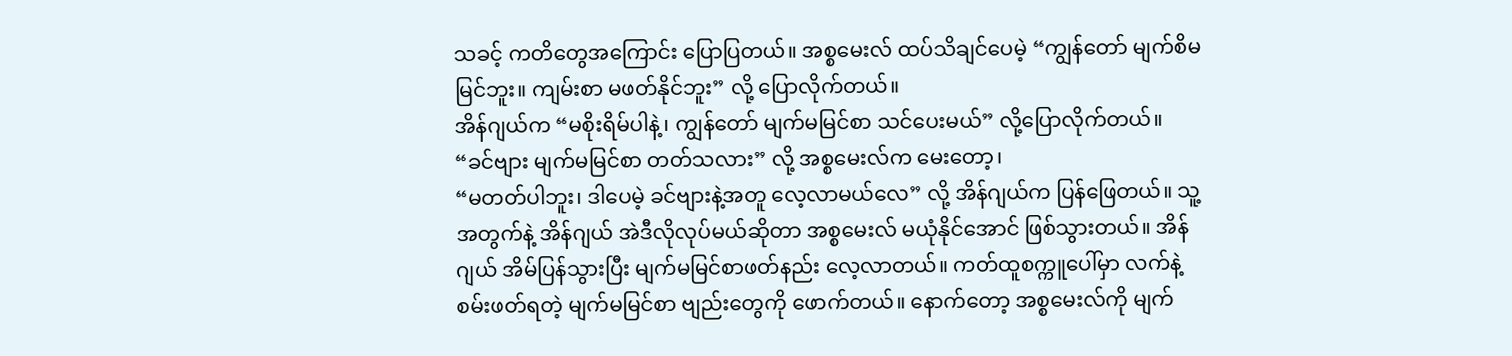သခင့် ကတိတွေအကြောင်း ပြောပြတယ်။ အစ္စမေးလ် ထပ်သိချင်ပေမဲ့ “ကျွန်တော် မျက်စိမမြင်ဘူး။ ကျမ်းစာ မဖတ်နိုင်ဘူး” လို့ ပြောလိုက်တယ်။
အိန်ဂျယ်က “မစိုးရိမ်ပါနဲ့၊ ကျွန်တော် မျက်မမြင်စာ သင်ပေးမယ်” လို့ပြောလိုက်တယ်။
“ခင်ဗျား မျက်မမြင်စာ တတ်သလား” လို့ အစ္စမေးလ်က မေးတော့၊
“မတတ်ပါဘူး၊ ဒါပေမဲ့ ခင်ဗျားနဲ့အတူ လေ့လာမယ်လေ” လို့ အိန်ဂျယ်က ပြန်ဖြေတယ်။ သူ့အတွက်နဲ့ အိန်ဂျယ် အဲဒီလိုလုပ်မယ်ဆိုတာ အစ္စမေးလ် မယုံနိုင်အောင် ဖြစ်သွားတယ်။ အိန်ဂျယ် အိမ်ပြန်သွားပြီး မျက်မမြင်စာဖတ်နည်း လေ့လာတယ်။ ကတ်ထူစက္ကူပေါ်မှာ လက်နဲ့ စမ်းဖတ်ရတဲ့ မျက်မမြင်စာ ဗျည်းတွေကို ဖောက်တယ်။ နောက်တော့ အစ္စမေးလ်ကို မျက်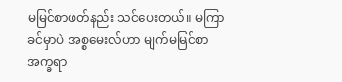မမြင်စာဖတ်နည်း သင်ပေးတယ်။ မကြာခင်မှာပဲ အစ္စမေးလ်ဟာ မျက်မမြင်စာ အက္ခရာ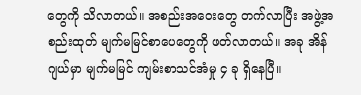တွေကို သိလာတယ်။ အစည်းအဝေးတွေ တက်လာပြီး အဖွဲ့အစည်းထုတ် မျက်မမြင်စာပေတွေကို ဖတ်လာတယ်။ အခု အိန်ဂျယ်မှာ မျက်မမြင် ကျမ်းစာသင်အံမှု ၄ ခု ရှိနေပြီ။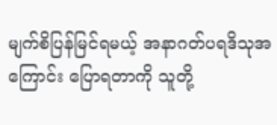မျက်စိပြန်မြင်ရမယ့် အနာဂတ်ပရဒိသုအကြောင်း ပြောရတာကို သူတို့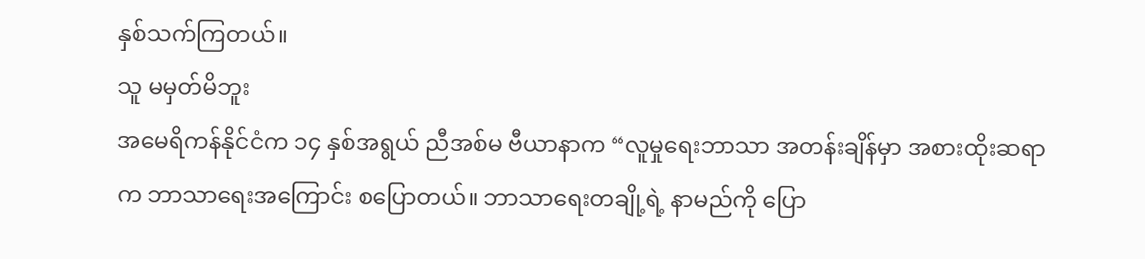နှစ်သက်ကြတယ်။
သူ မမှတ်မိဘူး
အမေရိကန်နိုင်ငံက ၁၄ နှစ်အရွယ် ညီအစ်မ ဗီယာနာက “လူမှုရေးဘာသာ အတန်းချိန်မှာ အစားထိုးဆရာက ဘာသာရေးအကြောင်း စပြောတယ်။ ဘာသာရေးတချို့ရဲ့ နာမည်ကို ပြော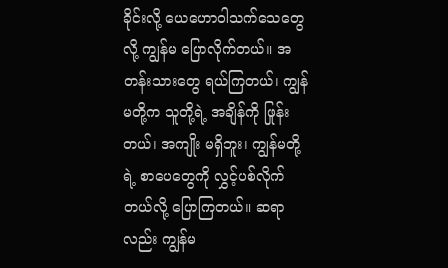ခိုင်းလို့ ယေဟောဝါသက်သေတွေလို့ ကျွန်မ ပြောလိုက်တယ်။ အတန်းသားတွေ ရယ်ကြတယ်၊ ကျွန်မတို့က သူတို့ရဲ့ အချိန်ကို ဖြုန်းတယ်၊ အကျိုး မရှိဘူး၊ ကျွန်မတို့ရဲ့ စာပေတွေကို လွှင့်ပစ်လိုက်တယ်လို့ ပြောကြတယ်။ ဆရာလည်း ကျွန်မ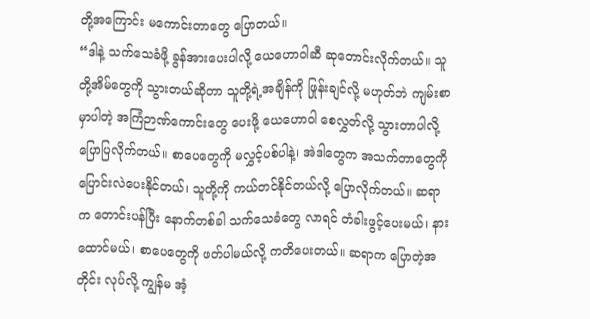တို့အကြောင်း မကောင်းတာတွေ ပြောတယ်။
“ဒါနဲ့ သက်သေခံဖို့ ခွန်အားပေးပါလို့ ယေဟောဝါဆီ ဆုတောင်းလိုက်တယ်။ သူတို့အိမ်တွေကို သွားတယ်ဆိုတာ သူတို့ရဲ့အချိန်ကို ဖြုန်းချင်လို့ မဟုတ်ဘဲ ကျမ်းစာမှာပါတဲ့ အကြံဉာဏ်ကောင်းတွေ ပေးဖို့ ယေဟောဝါ စေလွှတ်လို့ သွားတာပါလို့ ပြောပြလိုက်တယ်။ စာပေတွေကို မလွှင့်ပစ်ပါနဲ့၊ အဲဒါတွေက အသက်တာတွေကို ပြောင်းလဲပေးနိုင်တယ်၊ သူတို့ကို ကယ်တင်နိုင်တယ်လို့ ပြောလိုက်တယ်။ ဆရာက တောင်းပန်ပြီး နောက်တစ်ခါ သက်သေခံတွေ လာရင် တံခါးဖွင့်ပေးမယ်၊ နားထောင်မယ်၊ စာပေတွေကို ဖတ်ပါမယ်လို့ ကတိပေးတယ်။ ဆရာက ပြောတဲ့အတိုင်း လုပ်လို့ ကျွန်မ အံ့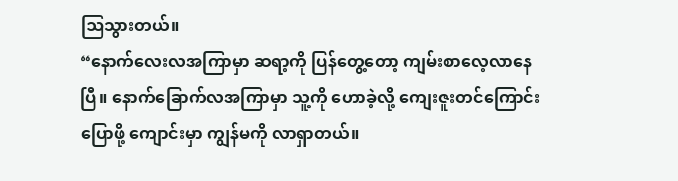ဩသွားတယ်။
“နောက်လေးလအကြာမှာ ဆရာ့ကို ပြန်တွေ့တော့ ကျမ်းစာလေ့လာနေပြီ။ နောက်ခြောက်လအကြာမှာ သူ့ကို ဟောခဲ့လို့ ကျေးဇူးတင်ကြောင်း ပြောဖို့ ကျောင်းမှာ ကျွန်မကို လာရှာတယ်။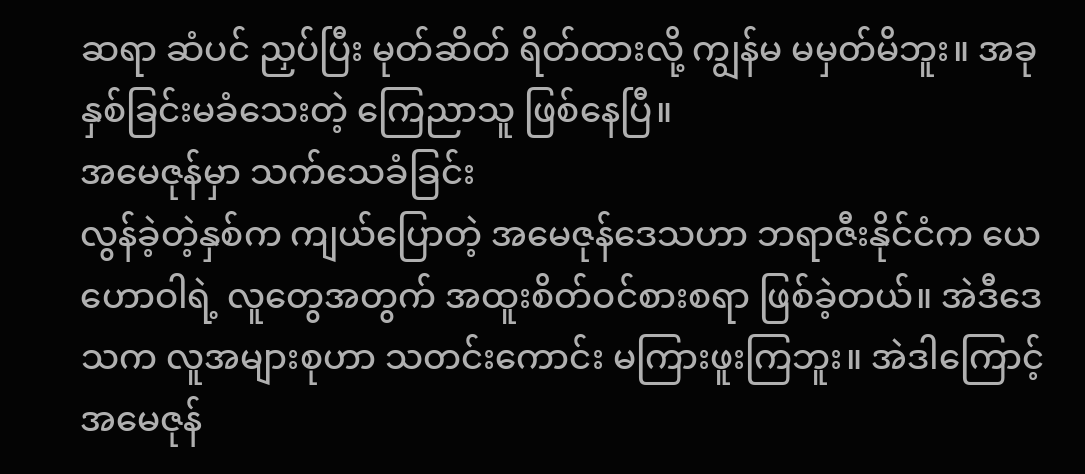ဆရာ ဆံပင် ညှပ်ပြီး မုတ်ဆိတ် ရိတ်ထားလို့ ကျွန်မ မမှတ်မိဘူး။ အခု နှစ်ခြင်းမခံသေးတဲ့ ကြေညာသူ ဖြစ်နေပြီ။
အမေဇုန်မှာ သက်သေခံခြင်း
လွန်ခဲ့တဲ့နှစ်က ကျယ်ပြောတဲ့ အမေဇုန်ဒေသဟာ ဘရာဇီးနိုင်ငံက ယေဟောဝါရဲ့ လူတွေအတွက် အထူးစိတ်ဝင်စားစရာ ဖြစ်ခဲ့တယ်။ အဲဒီဒေသက လူအများစုဟာ သတင်းကောင်း မကြားဖူးကြဘူး။ အဲဒါကြောင့် အမေဇုန်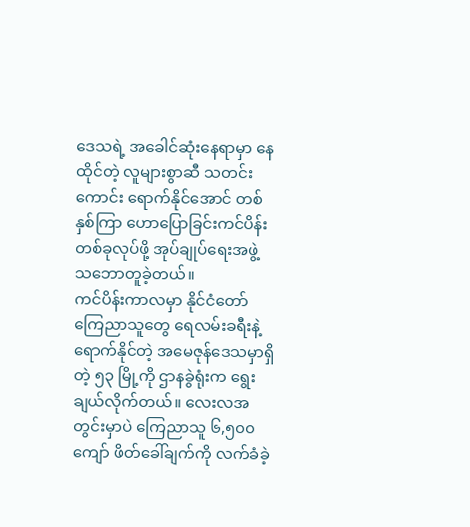ဒေသရဲ့ အခေါင်ဆုံးနေရာမှာ နေထိုင်တဲ့ လူများစွာဆီ သတင်းကောင်း ရောက်နိုင်အောင် တစ်နှစ်ကြာ ဟောပြောခြင်းကင်ပိန်းတစ်ခုလုပ်ဖို့ အုပ်ချုပ်ရေးအဖွဲ့ သဘောတူခဲ့တယ်။
ကင်ပိန်းကာလမှာ နိုင်ငံတော်ကြေညာသူတွေ ရေလမ်းခရီးနဲ့ ရောက်နိုင်တဲ့ အမေဇုန်ဒေသမှာရှိတဲ့ ၅၃ မြို့ကို ဌာနခွဲရုံးက ရွေးချယ်လိုက်တယ်။ လေးလအတွင်းမှာပဲ ကြေညာသူ ၆,၅၀၀ ကျော် ဖိတ်ခေါ်ချက်ကို လက်ခံခဲ့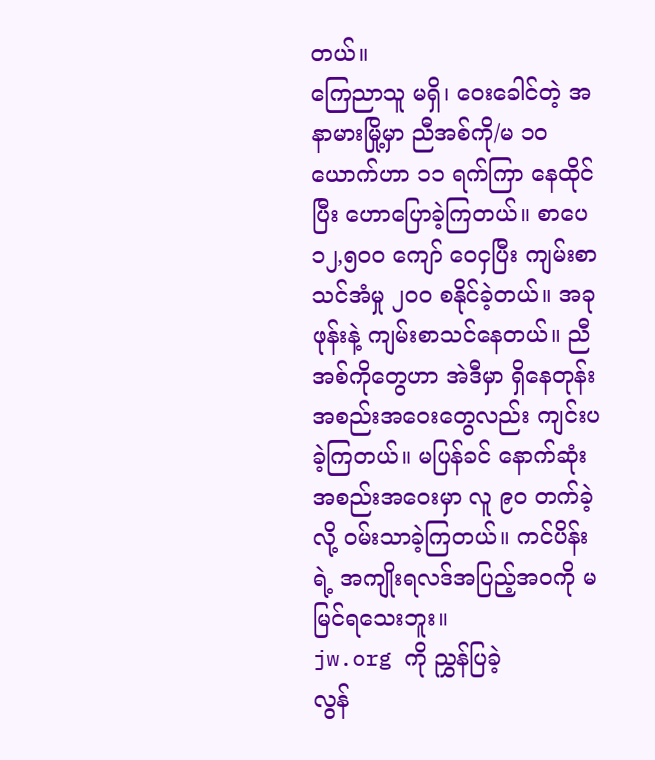တယ်။
ကြေညာသူ မရှိ၊ ဝေးခေါင်တဲ့ အနာမားမြို့မှာ ညီအစ်ကို/မ ၁၀ ယောက်ဟာ ၁၁ ရက်ကြာ နေထိုင်ပြီး ဟောပြောခဲ့ကြတယ်။ စာပေ ၁၂,၅၀၀ ကျော် ဝေငှပြီး ကျမ်းစာသင်အံမှု ၂၀၀ စနိုင်ခဲ့တယ်။ အခု ဖုန်းနဲ့ ကျမ်းစာသင်နေတယ်။ ညီအစ်ကိုတွေဟာ အဲဒီမှာ ရှိနေတုန်း အစည်းအဝေးတွေလည်း ကျင်းပခဲ့ကြတယ်။ မပြန်ခင် နောက်ဆုံး အစည်းအဝေးမှာ လူ ၉၀ တက်ခဲ့လို့ ဝမ်းသာခဲ့ကြတယ်။ ကင်ပိန်းရဲ့ အကျိုးရလဒ်အပြည့်အဝကို မမြင်ရသေးဘူး။
jw.org ကို ညွှန်ပြခဲ့
လွန်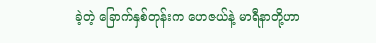ခဲ့တဲ့ ခြောက်နှစ်တုန်းက ဟေဇယ်နဲ့ မာရီနာတို့ဟာ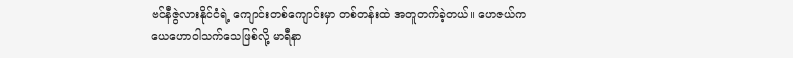ဗင်နီဇွဲလားနိုင်ငံရဲ့ ကျောင်းတစ်ကျောင်းမှာ တစ်တန်းထဲ အတူတက်ခဲ့တယ်။ ဟေဇယ်က ယေဟောဝါသက်သေဖြစ်လို့ မာရီနာ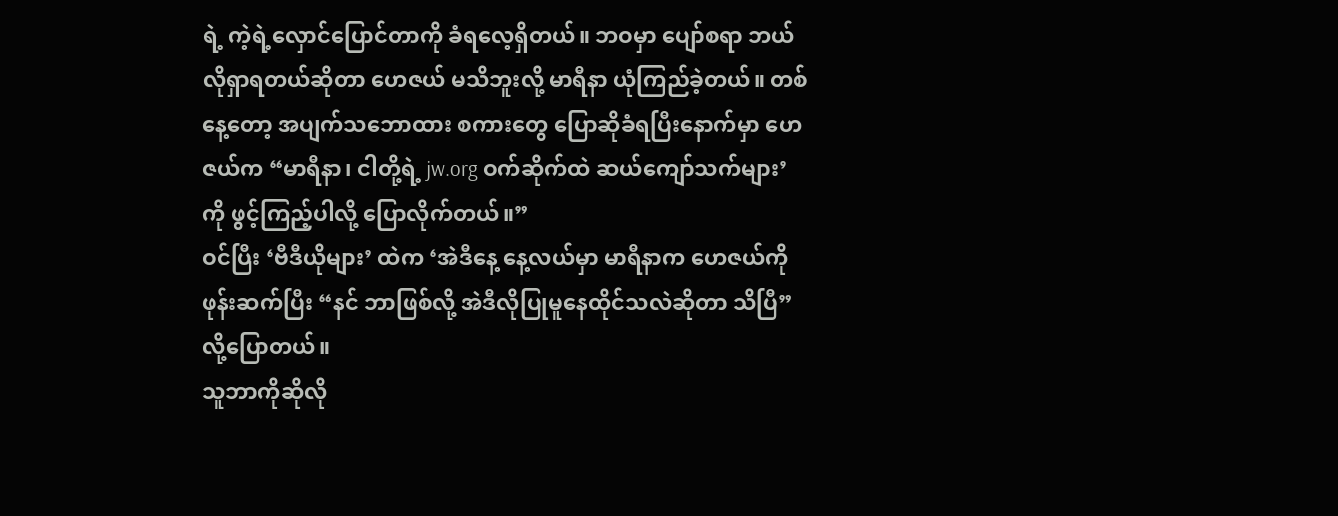ရဲ့ ကဲ့ရဲ့လှောင်ပြောင်တာကို ခံရလေ့ရှိတယ်။ ဘဝမှာ ပျော်စရာ ဘယ်လိုရှာရတယ်ဆိုတာ ဟေဇယ် မသိဘူးလို့ မာရီနာ ယုံကြည်ခဲ့တယ်။ တစ်နေ့တော့ အပျက်သဘောထား စကားတွေ ပြောဆိုခံရပြီးနောက်မှာ ဟေဇယ်က “မာရီနာ၊ ငါတို့ရဲ့ jw.org ဝက်ဆိုက်ထဲ ဆယ်ကျော်သက်များ’ ကို ဖွင့်ကြည့်ပါလို့ ပြောလိုက်တယ်။”
ဝင်ပြီး ‘ဗီဒီယိုများ’ ထဲက ‘အဲဒီနေ့ နေ့လယ်မှာ မာရီနာက ဟေဇယ်ကို ဖုန်းဆက်ပြီး “နင် ဘာဖြစ်လို့ အဲဒီလိုပြုမူနေထိုင်သလဲဆိုတာ သိပြီ” လို့ပြောတယ်။
သူဘာကိုဆိုလို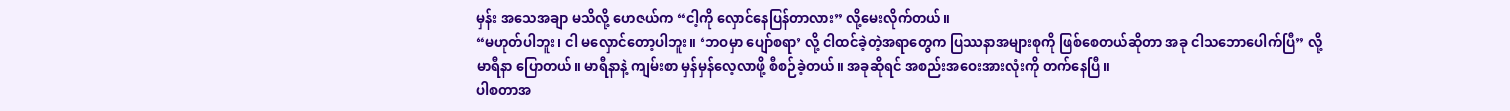မှန်း အသေအချာ မသိလို့ ဟေဇယ်က “ငါ့ကို လှောင်နေပြန်တာလား” လို့မေးလိုက်တယ်။
“မဟုတ်ပါဘူး၊ ငါ မလှောင်တော့ပါဘူး။ ‘ဘဝမှာ ပျော်စရာ’ လို့ ငါထင်ခဲ့တဲ့အရာတွေက ပြဿနာအများစုကို ဖြစ်စေတယ်ဆိုတာ အခု ငါသဘောပေါက်ပြီ” လို့ မာရီနာ ပြောတယ်။ မာရီနာနဲ့ ကျမ်းစာ မှန်မှန်လေ့လာဖို့ စီစဉ်ခဲ့တယ်။ အခုဆိုရင် အစည်းအဝေးအားလုံးကို တက်နေပြီ။
ပါစတာအ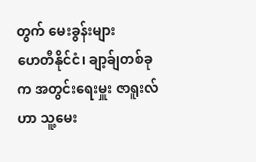တွက် မေးခွန်းများ
ဟေတီနိုင်ငံ၊ ချာ့ခ်ျတစ်ခုက အတွင်းရေးမှူး ဇာရူးလ်ဟာ သူ့မေး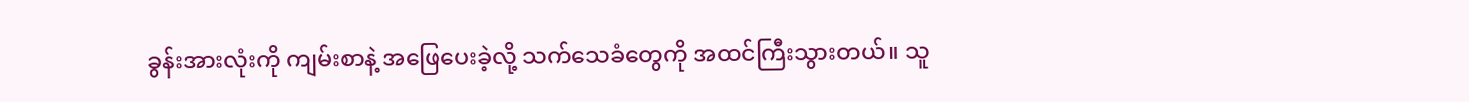ခွန်းအားလုံးကို ကျမ်းစာနဲ့ အဖြေပေးခဲ့လို့ သက်သေခံတွေကို အထင်ကြီးသွားတယ်။ သူ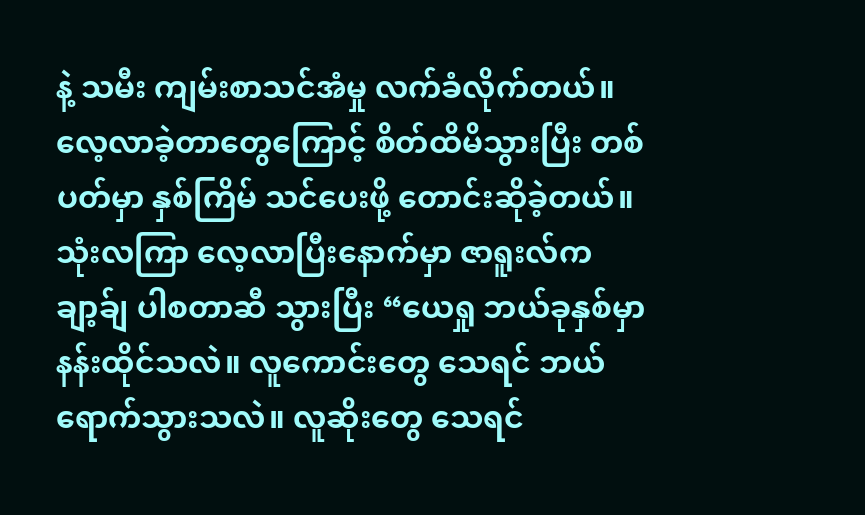နဲ့ သမီး ကျမ်းစာသင်အံမှု လက်ခံလိုက်တယ်။ လေ့လာခဲ့တာတွေကြောင့် စိတ်ထိမိသွားပြီး တစ်ပတ်မှာ နှစ်ကြိမ် သင်ပေးဖို့ တောင်းဆိုခဲ့တယ်။
သုံးလကြာ လေ့လာပြီးနောက်မှာ ဇာရူးလ်က ချာ့ခ်ျ ပါစတာဆီ သွားပြီး “ယေရှု ဘယ်ခုနှစ်မှာ နန်းထိုင်သလဲ။ လူကောင်းတွေ သေရင် ဘယ်ရောက်သွားသလဲ။ လူဆိုးတွေ သေရင်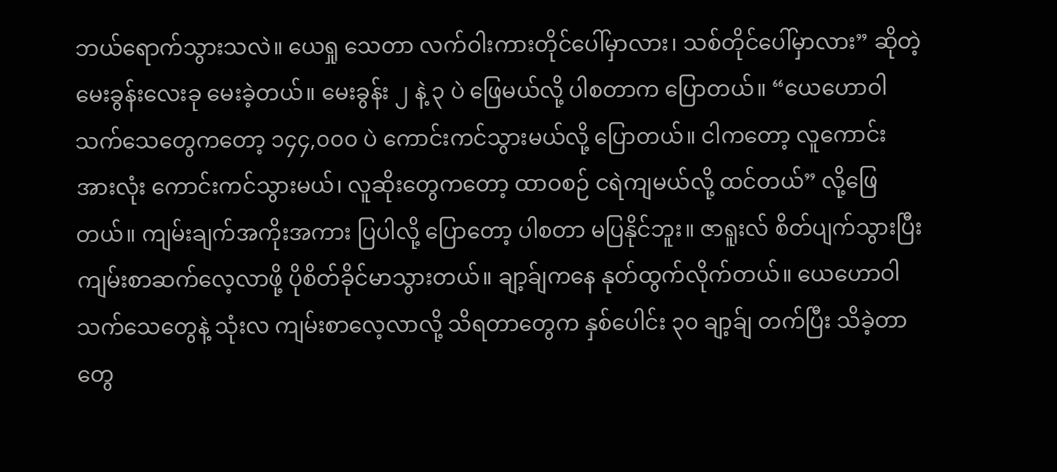ဘယ်ရောက်သွားသလဲ။ ယေရှု သေတာ လက်ဝါးကားတိုင်ပေါ်မှာလား၊ သစ်တိုင်ပေါ်မှာလား” ဆိုတဲ့ မေးခွန်းလေးခု မေးခဲ့တယ်။ မေးခွန်း ၂ နဲ့ ၃ ပဲ ဖြေမယ်လို့ ပါစတာက ပြောတယ်။ “ယေဟောဝါသက်သေတွေကတော့ ၁၄၄,၀၀၀ ပဲ ကောင်းကင်သွားမယ်လို့ ပြောတယ်။ ငါကတော့ လူကောင်းအားလုံး ကောင်းကင်သွားမယ်၊ လူဆိုးတွေကတော့ ထာဝစဉ် ငရဲကျမယ်လို့ ထင်တယ်” လို့ဖြေတယ်။ ကျမ်းချက်အကိုးအကား ပြပါလို့ ပြောတော့ ပါစတာ မပြနိုင်ဘူး။ ဇာရူးလ် စိတ်ပျက်သွားပြီး ကျမ်းစာဆက်လေ့လာဖို့ ပိုစိတ်ခိုင်မာသွားတယ်။ ချာ့ခ်ျကနေ နုတ်ထွက်လိုက်တယ်။ ယေဟောဝါသက်သေတွေနဲ့ သုံးလ ကျမ်းစာလေ့လာလို့ သိရတာတွေက နှစ်ပေါင်း ၃၀ ချာ့ခ်ျ တက်ပြီး သိခဲ့တာတွေ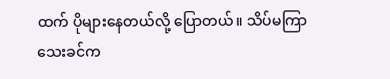ထက် ပိုများနေတယ်လို့ ပြောတယ်။ သိပ်မကြာသေးခင်က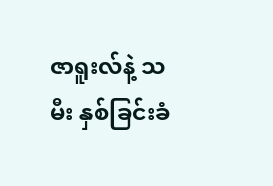ဇာရူးလ်နဲ့ သမီး နှစ်ခြင်းခံ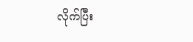လိုက်ပြီး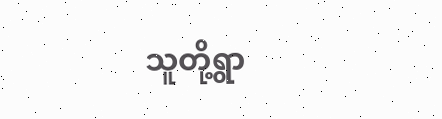သူတို့ရွာ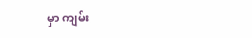မှာ ကျမ်း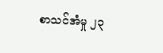စာသင်အံမှု ၂၃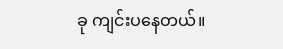ခု ကျင်းပနေတယ်။